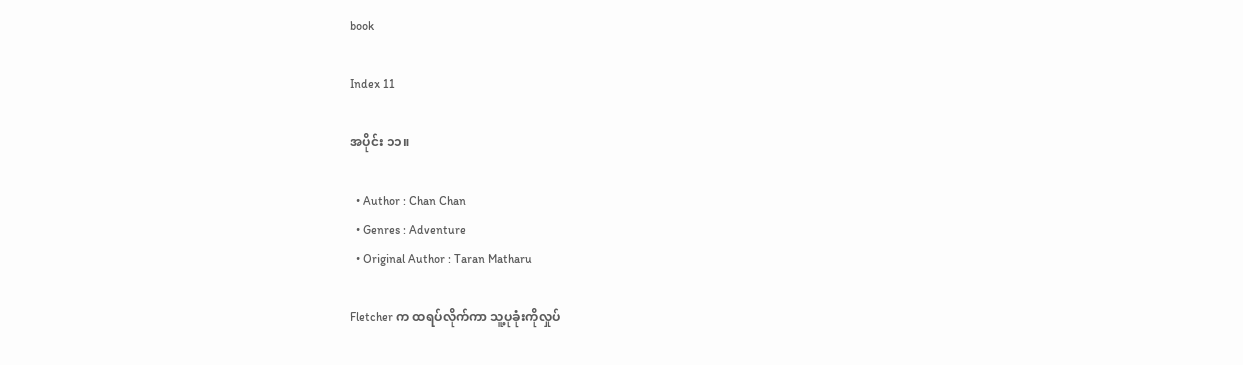book

Index 11

အပိုင်း ၁၁။

  • Author : Chan Chan
  • Genres : Adventure
  • Original Author : Taran Matharu

Fletcher က ထရပ်လိုက်ကာ သူ့ပုခုံးကိုလှုပ်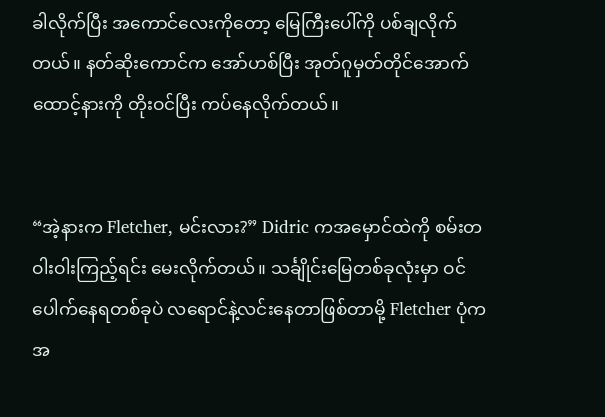ခါလိုက်ပြီး အကောင်လေးကိုတော့ မြေကြီးပေါ်ကို ပစ်ချလိုက်တယ်။ နတ်ဆိုးကောင်က အော်ဟစ်ပြီး အုတ်ဂူမှတ်တိုင်အောက်ထောင့်နားကို တိုးဝင်ပြီး ကပ်နေလိုက်တယ်။


“အဲ့နားက Fletcher, မင်းလား?” Didric ကအမှောင်ထဲကို စမ်းတဝါးဝါးကြည့်ရင်း မေးလိုက်တယ်။ သင်္ချိုင်းမြေတစ်ခုလုံးမှာ ဝင်ပေါက်နေရတစ်ခုပဲ လရောင်နဲ့လင်းနေတာဖြစ်တာမို့ Fletcher ပုံက အ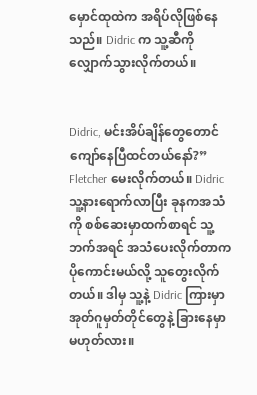မှောင်ထုထဲက အရိပ်လိုဖြစ်နေသည်။ Didric က သူ့ဆီကိုလျှောက်သွားလိုက်တယ်။


Didric, မင်းအိပ်ချိန်တွေတောင် ကျော်နေပြီထင်တယ်နော်?”  Fletcher မေးလိုက်တယ်။ Didric သူ့နားရောက်လာပြီး ခုနကအသံကို စစ်ဆေးမှာထက်စာရင် သူ့ဘက်အရင် အသံပေးလိုက်တာက ပိုကောင်းမယ်လို့ သူတွေးလိုက်တယ်။ ဒါမှ သူ့နဲ့ Didric ကြားမှာ အုတ်ဂူမှတ်တိုင်တွေနဲ့ ခြားနေမှာ မဟုတ်လား။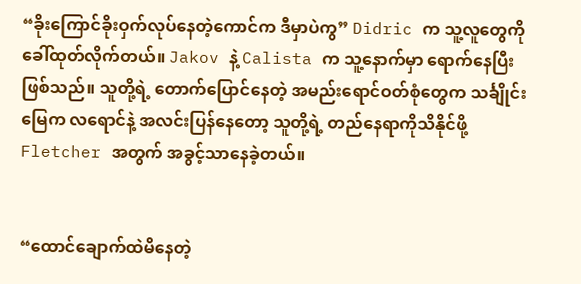“ခိုးကြောင်ခိုးဝှက်လုပ်နေတဲ့ကောင်က ဒီမှာပဲကွ” Didric က သူ့လူတွေကို ခေါ်ထုတ်လိုက်တယ်။ Jakov နဲ့ Calista က သူ့နောက်မှာ ရောက်နေပြီးဖြစ်သည်။ သူတို့ရဲ့ တောက်ပြောင်နေတဲ့ အမည်းရောင်ဝတ်စုံတွေက သင်္ချိုင်းမြေက လရောင်နဲ့ အလင်းပြန်နေတော့ သူတို့ရဲ့ တည်နေရာကိုသိနိုင်ဖို့ Fletcher အတွက် အခွင့်သာနေခဲ့တယ်။


“ထောင်ချောက်ထဲမိနေတဲ့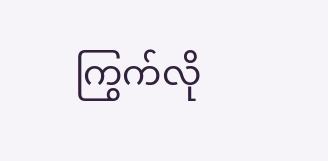ကြွက်လို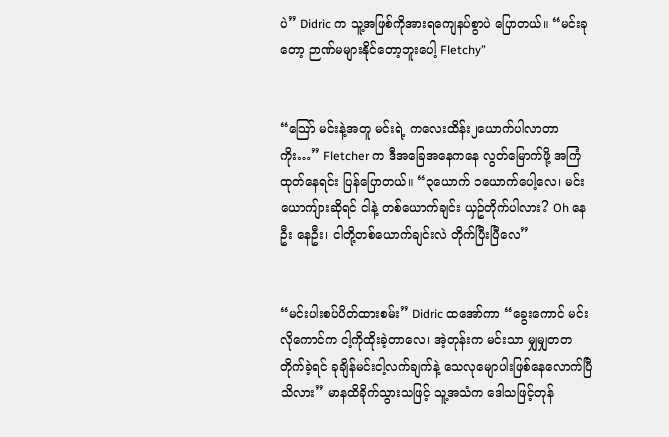ပဲ” Didric က သူ့အဖြစ်ကိုအားရကျေနပ်စွာပဲ ပြောတယ်။ “မင်းခုတော့ ဉာဏ်မများနိုင်တော့ဘူးပေါ့ Fletchy”


“သြော် မင်းနဲ့အတူ မင်းရဲ့ ကလေးထိန်း၂ယောက်ပါလာတာကိုး…” Fletcher က ဒီအခြေအနေကနေ လွတ်မြောက်ဖို့ အကြံထုတ်နေရင်း ပြန်ပြောတယ်။ “၃ယောက် ၁ယောက်ပေါ့လေ၊ မင်းယောကျ်ားဆိုရင် ငါနဲ့ တစ်ယောက်ချင်း ယှဥ်တိုက်ပါလား? Oh နေဦး နေဦး၊ ငါတို့တစ်ယောက်ချင်းလဲ တိုက်ပြီးပြီလေ”


“မင်းပါးစပ်ပိတ်ထားစမ်း” Didric ထအော်ကာ “ခွေးကောင် မင်းလိုကောင်က ငါ့ကိုထိုးခဲ့တာလေ၊ အဲ့တုန်းက မင်းသာ မျှမျှတတ တိုက်ခဲ့ရင် ခုချိန်မင်းငါ့လက်ချက်နဲ့ သေလုမျောပါးဖြစ်နေလောက်ပြီ သိလား” မာနထိခိုက်သွားသဖြင့် သူ့အသံက ဒေါသဖြင့်တုန်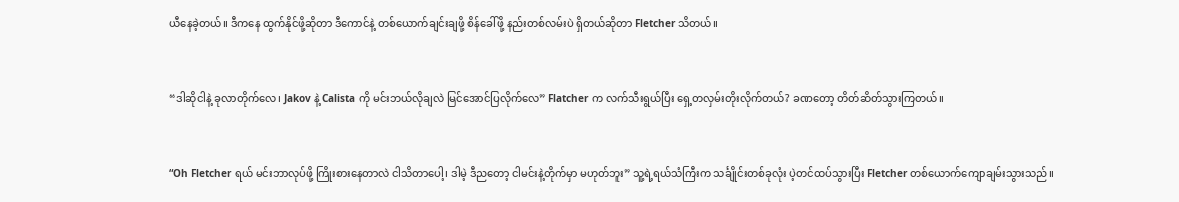ယီနေခဲ့တယ်။ ဒီကနေ ထွက်နိုင်ဖို့ဆိုတာ ဒီကောင်နဲ့ တစ်ယောက်ချင်းချဖို့ စိန်ခေါ်ဖို့ နည်းတစ်လမ်းပဲ ရှိတယ်ဆိုတာ Fletcher သိတယ်။


“ဒါဆိုငါနဲ့ ခုလာတိုက်လေ၊ Jakov နဲ့ Calista ကို မင်းဘယ်လိုချလဲ မြင်အောင်ပြလိုက်လေ” Flatcher က လက်သီးရွယ်ပြီး ရှေ့တလှမ်းတိုးလိုက်တယ်? ခဏတော့ တိတ်ဆိတ်သွားကြတယ်။


“Oh Fletcher ရယ် မင်းဘာလုပ်ဖို့ ကြိုးစားနေတာလဲ ငါသိတာပေါ့၊ ဒါမဲ့ ဒီညတော့ ငါမင်းနဲ့တိုက်မှာ မဟုတ်ဘူး” သူ့ရဲ့ရယ်သံကြီးက သင်္ချိုင်းတစ်ခုလုံး ပဲ့တင်ထပ်သွားပြီး Fletcher တစ်ယောက်ကျောချမ်းသွားသည်။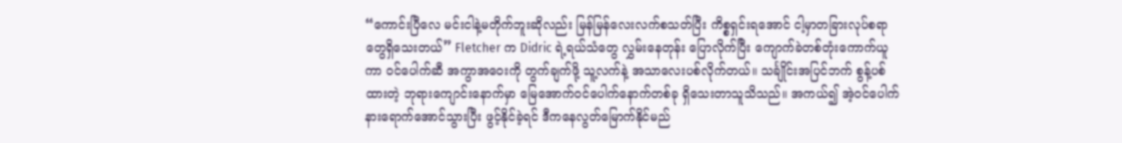“ကောင်းပြီလေ မင်းငါနဲ့မတိုက်ဘူးဆိုလည်း မြန်မြန်လေးလက်စသတ်ပြီး ကိစ္စရှင်းရအောင် ငါ့မှာတခြားလုပ်စရာတွေရှိသေးတယ်” Fletcher က Didric ရဲ့ရယ်သံတွေ လွှမ်းနေတုန်း ပြောလိုက်ပြီး ကျောက်ခဲတစ်တုံးကောက်ယူကာ ဝင်ပေါက်ဆီ အကွာအဝေးကို တွက်ချက်ဖို့ သူ့လက်နဲ့ အသာလေးပစ်လိုက်တယ်။ သင်္ချိုင်းအပြင်ဘက် စွန့်ပစ်ထားတဲ့ ဘုရားကျောင်းနောက်မှာ မြေအောက်ဝင်ပေါက်နောက်တစ်ခု ရှိသေးတာသူသိသည်။ အကယ်၍ အဲ့ဝင်ပေါက်နားရောက်အောင်သွားပြီး ဖွင့်နိုင်ခဲ့ရင် ဒီကနေလွတ်မြောက်နိုင်မည်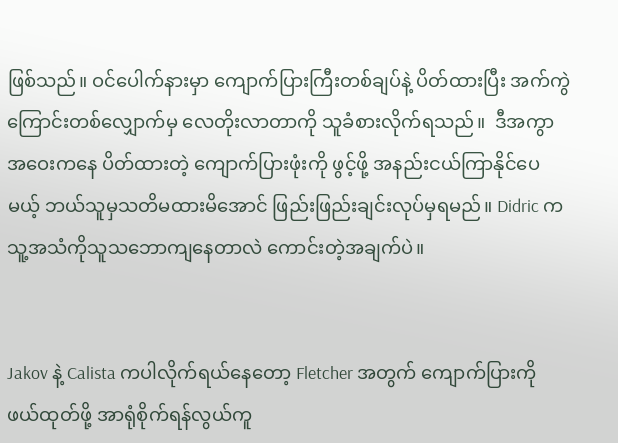ဖြစ်သည်။ ဝင်ပေါက်နားမှာ ကျောက်ပြားကြီးတစ်ချပ်နဲ့ ပိတ်ထားပြီး အက်ကွဲကြောင်းတစ်လျှောက်မှ လေတိုးလာတာကို သူခံစားလိုက်ရသည်။  ဒီအကွာအဝေးကနေ ပိတ်ထားတဲ့ ကျောက်ပြားဖုံးကို ဖွင့်ဖို့ အနည်းငယ်ကြာနိုင်ပေမယ့် ဘယ်သူမှသတိမထားမိအောင် ဖြည်းဖြည်းချင်းလုပ်မှရမည်။ Didric က သူ့အသံကိုသူသဘောကျနေတာလဲ ကောင်းတဲ့အချက်ပဲ။


Jakov နဲ့ Calista ကပါလိုက်ရယ်နေတော့ Fletcher အတွက် ကျောက်ပြားကို ဖယ်ထုတ်ဖို့ အာရုံစိုက်ရန်လွယ်ကူ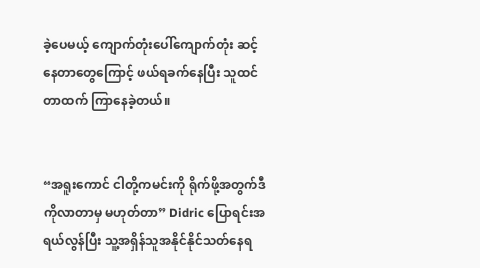ခဲ့ပေမယ့် ကျောက်တုံးပေါ်ကျောက်တုံး ဆင့်နေတာတွေကြောင့် ဖယ်ရခက်နေပြီး သူထင်တာထက် ကြာနေခဲ့တယ်။


“အရူးကောင် ငါတို့ကမင်းကို ရိုက်ဖို့အတွက်ဒီကိုလာတာမှ မဟုတ်တာ” Didric ပြောရင်းအရယ်လွန်ပြီး သူ့အရှိန်သူအနိုင်နိုင်သတ်နေရ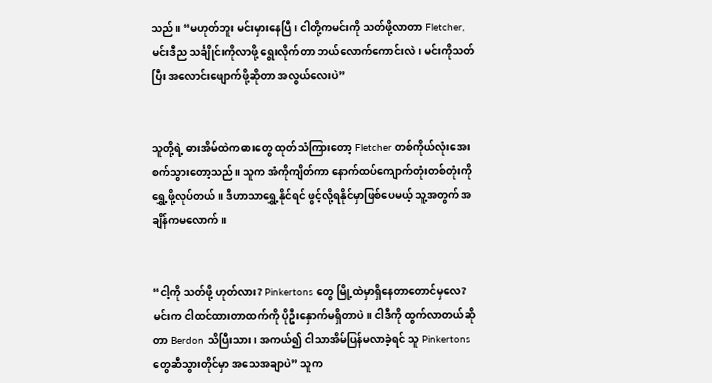သည်။ “မဟုတ်ဘူး မင်းမှားနေပြီ၊ ငါတို့ကမင်းကို သတ်ဖို့လာတာ Fletcher, မင်းဒီည သင်္ချိုင်းကိုလာဖို့ ‌ရွေးလိုက်တာ ဘယ်လောက်ကောင်းလဲ၊ မင်းကိုသတ်ပြီး အလောင်းဖျောက်ဖို့ဆိုတာ အလွယ်လေးပဲ”


သူတို့ရဲ့ ဓားအိမ်ထဲကဓားတွေ ထုတ်သံကြားတော့ Fletcher တစ်ကိုယ်လုံးအေးစက်သွားတော့သည်။ သူက အံကိုကျိတ်ကာ နောက်ထပ်ကျောက်တုံးတစ်တုံးကို ရွှေ့ဖို့လုပ်တယ်။ ဒီဟာသာရွှေ့နိုင်ရင် ဖွင့်လို့ရနိုင်မှာဖြစ်ပေမယ့် သူ့အတွက် အချိန်ကမလောက်။


“ငါ့ကို သတ်ဖို့ ဟုတ်လား? Pinkertons တွေ မြို့ထဲမှာရှိနေတာတောင်မှလေ? မင်းက ငါထင်ထားတာထက်ကို ပိုဦးနှောက်မရှိတာပဲ။ ငါဒီကို ထွက်လာတယ်ဆိုတာ Berdon သိပြီးသား၊ အကယ်၍ ငါသာအိမ်ပြန်မလာခဲ့ရင် သူ Pinkertons တွေဆီသွားတိုင်မှာ အသေအချာပဲ” သူက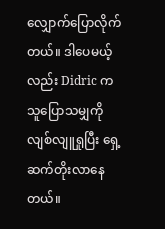လျှောက်ပြောလိုက်တယ်။ ဒါပေမယ့်လည်း Didric က သူပြောသမျှကို လျစ်လျူရှုပြီး ရှေ့ဆက်တိုးလာနေတယ်။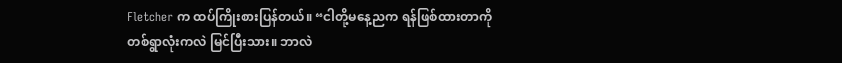Fletcher က ထပ်ကြိုးစားပြန်တယ်။ “ငါတို့မနေ့ညက ရန်ဖြစ်ထားတာကို တစ်ရွာလုံးကလဲ မြင်ပြီးသား။ ဘာလဲ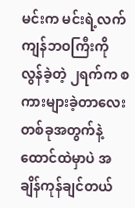မင်းက မင်းရဲ့လက်ကျန်ဘဝကြီးကို လွန်ခဲ့တဲ့ ၂ရက်က စကားများခဲ့တာလေး တစ်ခုအတွက်နဲ့ ထောင်ထဲမှာပဲ အချိန်ကုန်ချင်တယ်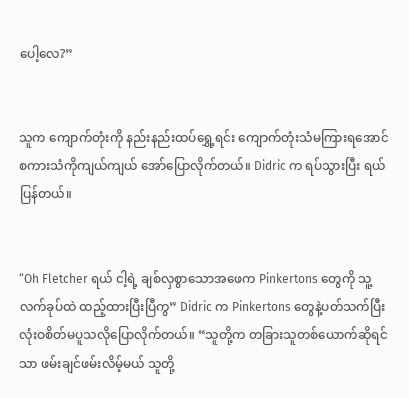ပေါ့လေ?”


သူက ကျောက်တုံးကို နည်းနည်းထပ်ရွှေ့ရင်း ကျောက်တုံးသံမကြားရအောင် စကားသံကိုကျယ်ကျယ် အော်ပြောလိုက်တယ်။ Didric က ရပ်သွားပြီး ရယ်ပြန်တယ်။


“Oh Fletcher ရယ် ငါ့ရဲ့ ချစ်လှစွာသောအဖေက Pinkertons တွေကို သူ့လက်ခုပ်ထဲ ထည့်ထားပြီးပြီကွ” Didric က Pinkertons တွေနဲ့ပတ်သက်ပြီး လုံးဝစိတ်မပူသလိုပြောလိုက်တယ်။ “သူတို့က တခြားသူတစ်ယောက်ဆိုရင်သာ ဖမ်းချင်ဖမ်းလိမ့်မယ် သူတို့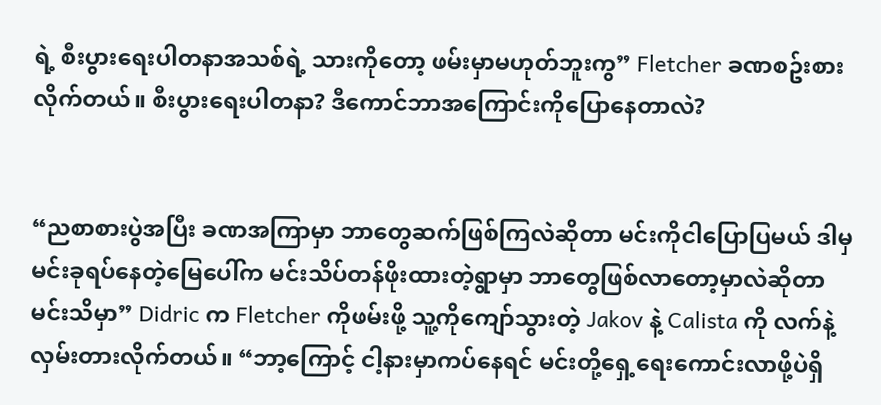ရဲ့ စီးပွားရေးပါတနာအသစ်ရဲ့ သားကိုတော့ ဖမ်းမှာမဟုတ်ဘူးကွ” Fletcher ခဏစဥ်းစားလိုက်တယ်။ စီးပွားရေးပါတနာ? ဒီကောင်ဘာအကြောင်းကိုပြောနေတာလဲ?


“ညစာစားပွဲအပြီး ခဏအကြာမှာ ဘာတွေဆက်ဖြစ်ကြလဲဆိုတာ မင်းကိုငါပြောပြမယ် ဒါမှ မင်းခုရပ်နေတဲ့မြေပေါ်က မင်းသိပ်တန်ဖိုးထားတဲ့ရွာမှာ ဘာတွေဖြစ်လာတော့မှာလဲဆိုတာ မင်းသိမှာ” Didric က Fletcher ကိုဖမ်းဖို့ သူ့ကိုကျော်သွားတဲ့ Jakov နဲ့ Calista ကို လက်နဲ့လှမ်းတားလိုက်တယ်။ “ဘာ့ကြောင့် ငါ့နားမှာကပ်နေရင် မင်းတို့ရှေ့ရေးကောင်းလာဖို့ပဲရှိ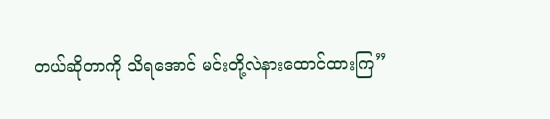တယ်ဆိုတာကို သိရအောင် မင်းတို့လဲနားထောင်ထားကြ”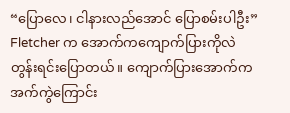“ပြောလေ၊ ငါနားလည်အောင် ပြောစမ်းပါဦး” Fletcher က အောက်ကကျောက်ပြားကိုလဲ တွန်းရင်းပြောတယ်။ ကျောက်ပြားအောက်က အက်ကွဲကြောင်း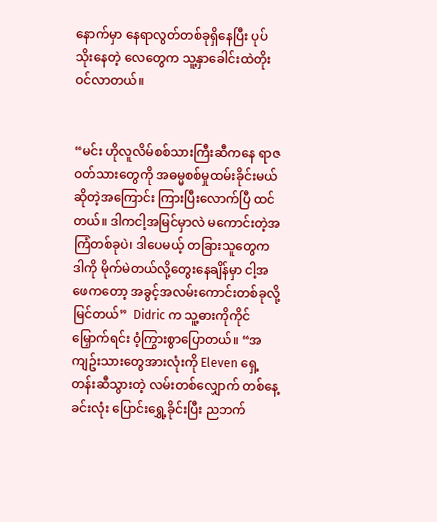နောက်မှာ နေရာလွတ်တစ်ခုရှိနေပြီး ပုပ်သိုးနေတဲ့ လေတွေက သူ့နှာခေါင်းထဲတိုးဝင်လာတယ်။


“မင်း ဟိုလူလိမ်စစ်သားကြီးဆီကနေ ရာဇဝတ်သားတွေကို အဓမ္မစစ်မှုထမ်းခိုင်းမယ်ဆိုတဲ့အကြောင်း ကြားပြီးလောက်ပြီ ထင်တယ်။ ဒါကငါ့အမြင်မှာလဲ မကောင်းတဲ့အကြံတစ်ခုပဲ၊ ဒါပေမယ့် တခြားသူတွေက ဒါကို မိုက်မဲတယ်လို့တွေးနေချိန်မှာ ငါ့အဖေကတော့ အခွင့်အလမ်းကောင်းတစ်ခုလို့မြင်တယ်”  Didric က သူ့ဓားကိုကိုင်မြှောက်ရင်း ဝံ့ကြွားစွာပြောတယ်။ “အကျဥ်းသားတွေအားလုံးကို Eleven ရှေ့တန်းဆီသွားတဲ့ လမ်းတစ်လျှောက် တစ်နေ့ခင်းလုံး ပြောင်းရွှေ့ခိုင်းပြီး ညဘက်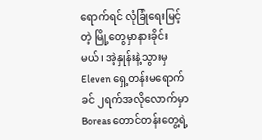ရောက်ရင် လုံခြုံရေးမြင့်တဲ့ မြို့တွေမှာနားခိုင်းမယ်၊ အဲ့နှုန်းနဲ့သွားမှ Eleven ရှေ့တန်းမရောက်ခင် ၂ရက်အလိုလောက်မှာ Boreas တောင်တန်းတွေ့ရဲ့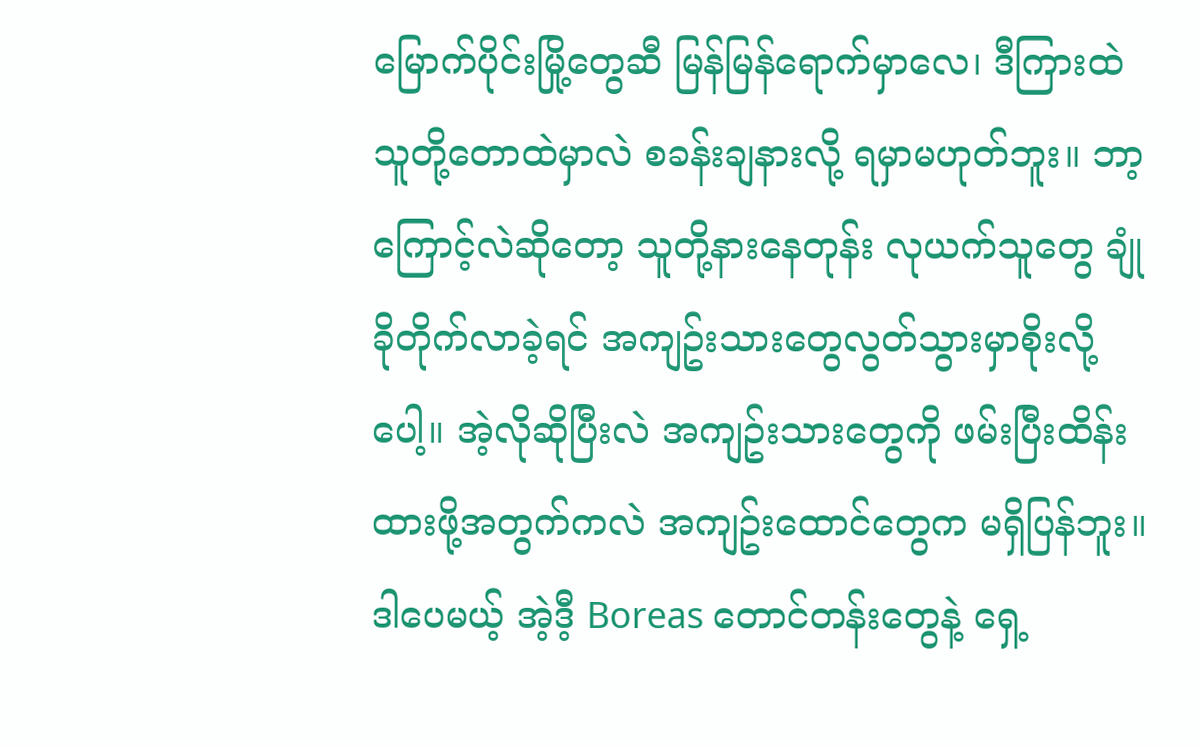မြောက်ပိုင်းမြို့တွေဆီ မြန်မြန်ရောက်မှာလေ၊ ဒီကြားထဲ သူတို့တောထဲမှာလဲ စခန်းချနားလို့ ရမှာမဟုတ်ဘူး။ ဘာ့ကြောင့်လဲဆိုတော့ သူတို့နားနေတုန်း လုယက်သူတွေ ချုံခိုတိုက်လာခဲ့ရင် အကျဥ်းသားတွေလွတ်သွားမှာစိုးလို့ပေါ့။ အဲ့လိုဆိုပြီးလဲ အကျဥ်းသားတွေကို ဖမ်းပြီးထိန်းထားဖို့အတွက်ကလဲ အကျဥ်းထောင်တွေက မရှိပြန်ဘူး။ ဒါပေမယ့် အဲ့ဒီ့ Boreas တောင်တန်းတွေနဲ့ ရှေ့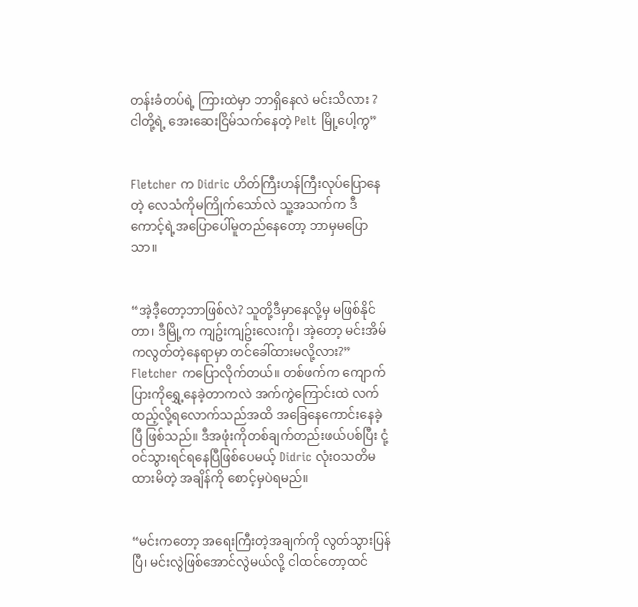တန်းခံတပ်ရဲ့ ကြားထဲမှာ ဘာရှိနေလဲ မင်းသိလား ? ငါတို့ရဲ့ အေးဆေးငြိမ်သက်နေတဲ့ Pelt မြို့ပေါ့ကွ”


Fletcher က Didric ဟိတ်ကြီးဟန်ကြီးလုပ်ပြောနေတဲ့ လေသံကိုမကြိုက်သော်လဲ သူ့အသက်က ဒီကောင့်ရဲ့အပြောပေါ်မူတည်နေတော့ ဘာမှမပြောသာ။


“အဲ့ဒီ့တော့ဘာဖြစ်လဲ? သူတို့ဒီမှာနေလို့မှ မဖြစ်နိုင်တာ၊ ဒီမြို့က ကျဥ်းကျဥ်းလေးကို၊ အဲ့တော့ မင်းအိမ်ကလွတ်တဲ့နေရာမှာ တင်ခေါ်ထားမလို့လား?” Fletcher ကပြောလိုက်တယ်။ တစ်ဖက်က ကျောက်ပြားကိုရွှေ့နေခဲ့တာကလဲ အက်ကွဲကြောင်းထဲ လက်ထည့်လို့ရလောက်သည်အထိ အခြေနေကောင်းနေခဲ့ပြီ ဖြစ်သည်။ ဒီအဖုံးကိုတစ်ချက်တည်းဖယ်ပစ်ပြီး ငုံ့ဝင်သွားရင်ရနေပြီဖြစ်ပေမယ့် Didric လုံးဝသတိမထားမိတဲ့ အချိန်ကို စောင့်မှပဲရမည်။


“မင်းကတော့ အရေးကြီးတဲ့အချက်ကို လွတ်သွားပြန်ပြီ၊ မင်းလွဲဖြစ်အောင်လွဲမယ်လို့ ငါထင်တော့ထင်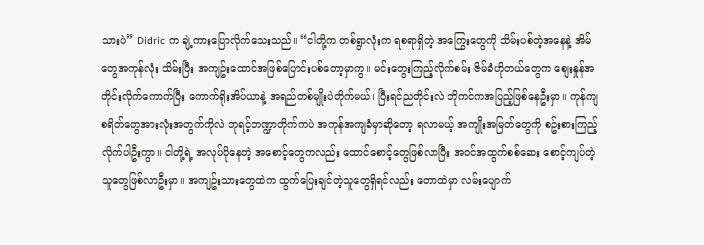သားပဲ” Didric က ချဲ့ကားပြောလိုက်သေးသည်။ “ငါတို့က တစ်ရွာလုံးက ရစရာရှိတဲ့ အကြွေးတွေကို သိမ်းပစ်တဲ့အနေနဲ့ အိမ်တွေအကုန်လုံး သိမ်းပြီး အကျဥ်းထောင်အဖြစ်ပြောင်းပစ်တော့မှာကွ။ မင်းတွေးကြည့်လိုက်စမ်း ဇိမ်ခံဟိုတယ်တွေက စျေးနှုန်အတိုင်းလိုက်ကောက်ပြီး ကောက်ရိုးအိပ်ယာနဲ့ အရည်တစ်မျိုးပဲတိုက်မယ်၊ ပြီးရင်ညတိုင်းလဲ ဘိုကင်ကအပြည့်ဖြစ်နေဦးမှာ။ ကုန်ကျစရိတ်တွေအားလုံးအတွက်ကိုလဲ ဘုရင့်ဘဏ္ဍာတိုက်ကပဲ အကုန်အကျခံမှာဆိုတော့ ရလာမယ့် အကျိုးအမြတ်တွေကို စဥ်းစားကြည့်လိုက်ပါဦးကွာ။ ငါတို့ရဲ့ အလုပ်ပိုနေတဲ့ အစောင့်တွေကလည်း ထောင်စောင့်တွေဖြစ်လာပြီး အဝင်အထွက်စစ်ဆေး စောင့်ကျပ်တဲ့သူတွေဖြစ်လာဦးမှာ။ အကျဥ်းသားတွေထဲက ထွက်ပြေးချင်တဲ့သူတွေရှိရင်လည်း တောထဲမှာ လမ်းပျောက်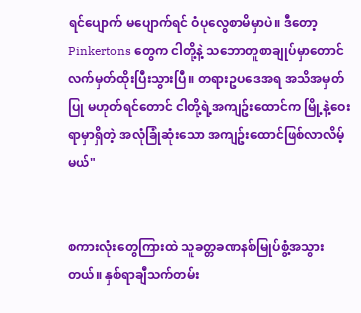ရင်ပျောက် မပျောက်ရင် ဝံပုလွေစာမိမှာပဲ။ ဒီတော့ Pinkertons တွေက ငါတို့နဲ့ သဘောတူစာချုပ်မှာတောင် လက်မှတ်ထိုးပြီးသွားပြီ။ တရားဥပဒေအရ အသိအမှတ်ပြု မဟုတ်ရင်တောင် ငါတို့ရဲ့အကျဥ်းထောင်က မြို့နဲ့ဝေးရာမှာရှိတဲ့ အလုံခြုံဆုံးသော အကျဥ်းထောင်ဖြစ်လာလိမ့်မယ်"


စကားလုံးတွေကြားထဲ သူခတ္တခဏနစ်မြုပ်စွံ့အသွားတယ်။ နှစ်ရာချီသက်တမ်း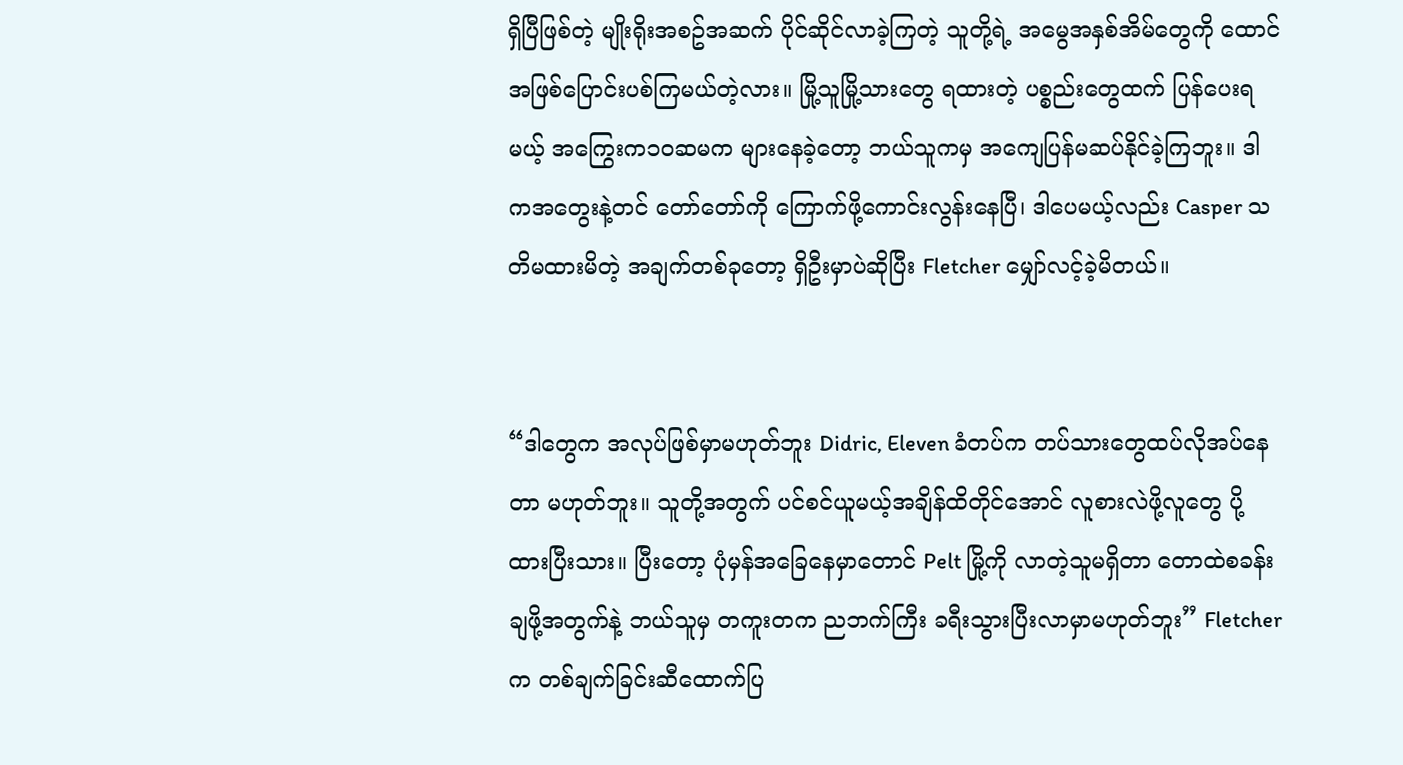ရှိပြီဖြစ်တဲ့ မျိုးရိုးအစဥ်အဆက် ပိုင်ဆိုင်လာခဲ့ကြတဲ့ သူတို့ရဲ့ အမွေအနှစ်အိမ်တွေကို ထောင်အဖြစ်ပြောင်းပစ်ကြမယ်တဲ့လား။ မြို့သူမြို့သားတွေ ရထားတဲ့ ပစ္စည်းတွေထက် ပြန်ပေးရမယ့် အကြွေးက၁၀ဆမက များနေခဲ့တော့ ဘယ်သူကမှ အကျေပြန်မဆပ်နိုင်ခဲ့ကြဘူး။ ဒါကအတွေးနဲ့တင် တော်တော်ကို ကြောက်ဖို့ကောင်းလွန်းနေပြီ၊ ဒါပေမယ့်လည်း Casper သတိမထားမိတဲ့ အချက်တစ်ခုတော့ ရှိဦးမှာပဲဆိုပြီး Fletcher မျှော်လင့်ခဲ့မိတယ်။


“ဒါတွေက အလုပ်ဖြစ်မှာမဟုတ်ဘူး Didric, Eleven ခံတပ်က တပ်သားတွေထပ်လိုအပ်နေတာ မဟုတ်ဘူး။ သူတို့အတွက် ပင်စင်ယူမယ့်အချိန်ထိတိုင်အောင် လူစားလဲဖို့လူတွေ ပို့ထားပြီးသား။ ပြီး‌တော့ ပုံမှန်အခြေနေမှာတောင် Pelt မြို့ကို လာတဲ့သူမရှိတာ တောထဲစခန်းချဖို့အတွက်နဲ့ ဘယ်သူမှ တကူးတက ညဘက်ကြီး ခရီးသွားပြီးလာမှာမဟုတ်ဘူး” Fletcher က တစ်ချက်ခြင်းဆီထောက်ပြ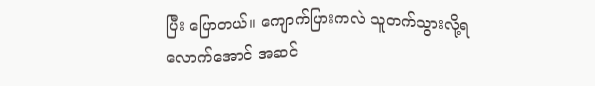ပြီး ပြောတယ်။ ကျောက်ပြားကလဲ သူတက်သွားလို့ရလောက်အောင် အဆင်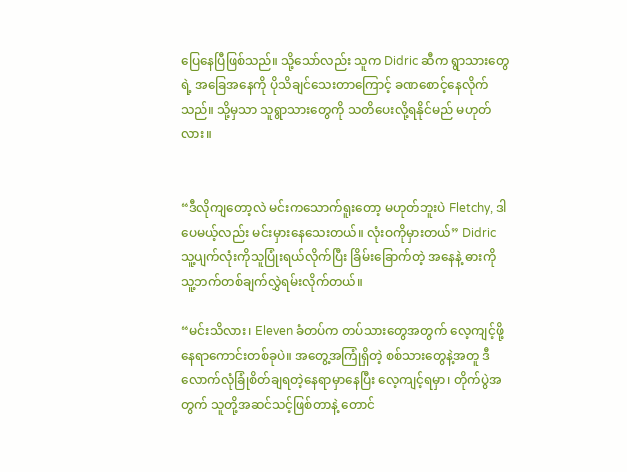ပြေနေပြီဖြစ်သည်။ သို့သော်လည်း သူက Didric ဆီက ရွာသားတွေရဲ့ အခြေအနေကို ပိုသိချင်သေးတာကြောင့် ခဏစောင့်နေလိုက်သည်။ သို့မှသာ သူရွာသားတွေကို သတိပေးလို့ရနိုင်မည် မဟုတ်လား။


“ဒီလိုကျတော့လဲ မင်းကသောက်ရူးတော့ မဟုတ်ဘူးပဲ Fletchy, ဒါပေမယ့်လည်း မင်းမှားနေသေးတယ်။ လုံးဝကိုမှားတယ်” Didric သူ့ပျက်လုံးကိုသူပြုံးရယ်လိုက်ပြီး ခြိမ်းခြောက်တဲ့ အနေနဲ့ ဓားကိုသူ့ဘက်တစ်ချက်လွှဲရမ်းလိုက်တယ်။

“မင်းသိလား၊ Eleven ခံတပ်က တပ်သားတွေအတွက် လေ့ကျင့်ဖို့နေရာကောင်းတစ်ခုပဲ။ အတွေ့အကြုံရှိတဲ့ စစ်သားတွေနဲ့အတူ ဒီလောက်လုံခြုံစိတ်ချရတဲ့နေရာမှာနေပြီး လေ့ကျင့်ရမှာ၊ တိုက်ပွဲအတွက် သူတို့အဆင်သင့်ဖြစ်တာနဲ့ တောင်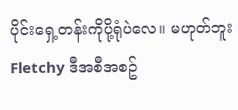ပိုင်းရှေ့တန်းကိုပို့ရုံပဲလေ။ မဟုတ်ဘူး Fletchy ဒီအစီအစဥ်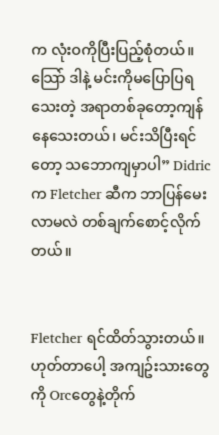က လုံးဝကိုပြီးပြည့်စုံတယ်။ သြော် ဒါနဲ့ မင်းကိုမပြောပြရသေးတဲ့ အရာတစ်ခုတော့ကျန်နေသေးတယ်၊ မင်းသိပြီးရင်တော့ သဘောကျမှာပါ” Didric က Fletcher ဆီက ဘာပြန်မေးလာမလဲ တစ်ချက်စောင့်လိုက်တယ်။


Fletcher ရင်ထိတ်သွားတယ်။ ဟုတ်တာပေါ့ အကျဥ်းသားတွေကို Orcတွေနဲ့တိုက်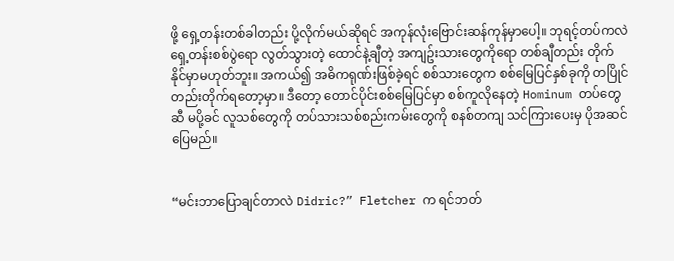ဖို့ ‌ရှေ့တန်းတစ်ခါတည်း ပို့လိုက်မယ်ဆိုရင် အကုန်လုံးဗြောင်းဆန်ကုန်မှာပေါ့။ ဘုရင့်တပ်ကလဲ ရှေ့တန်းစစ်ပွဲရော လွတ်သွားတဲ့ ‌ထောင်နဲ့ချီတဲ့ အကျဥ်းသားတွေကိုရော တစ်ချီတည်း တိုက်နိုင်မှာမဟုတ်ဘူး။ အကယ်၍ အဓိကရုဏ်းဖြစ်ခဲ့ရင် စစ်သားတွေက စစ်မြေပြင်နှစ်ခုကို တပြိုင်တည်းတိုက်ရတော့မှာ။ ဒီတော့ တောင်ပိုင်းစစ်မြေပြင်မှာ စစ်ကူလိုနေတဲ့ Hominum တပ်တွေဆီ မပို့ခင် လူသစ်တွေကို တပ်သားသစ်စည်းကမ်းတွေကို စနစ်တကျ သင်ကြားပေးမှ ပိုအဆင်ပြေမည်။


“မင်းဘာပြောချင်တာလဲ Didric?” Fletcher က ရင်ဘတ်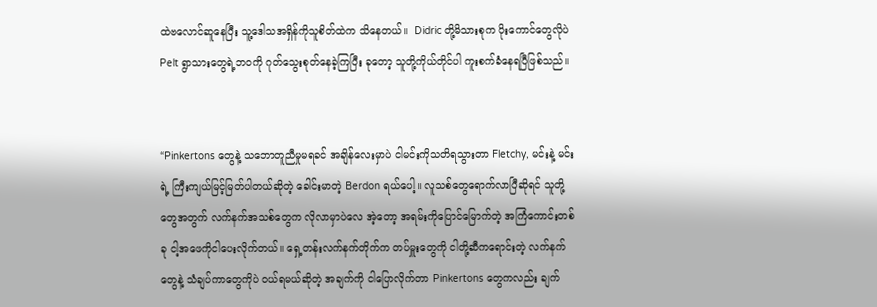ထဲဗလောင်ဆူနေပြီး သူ့ဒေါသအရှိန်ကိုသူစိတ်ထဲက သိနေတယ်။  Didric တို့မိသားစုက ပိုးကောင်တွေလိုပဲ Pelt ရွာသားတွေရဲ့ဘဝကို ဂုတ်သွေးစုတ်နေခဲ့ကြပြီး ခုတော့ သူတို့ကိုယ်တိုင်ပါ ကူးစက်ခံနေရပြီဖြစ်သည်။


“Pinkertons တွေနဲ့ သဘောတူညီမှုမရခင် အချိန်လေးမှာပဲ ငါမင်းကိုသတိရသွားတာ Fletchy, မင်းနဲ့ မင်းရဲ့ ကြီးကျယ်မြင့်မြတ်ပါတယ်ဆိုတဲ့ ခေါင်းမာတဲ့ Berdon ရယ်ပေါ့။ လူသစ်တွေရောက်လာပြီဆိုရင် သူတို့တွေအတွက် လက်နက်အသစ်တွေက လိုလာမှာပဲလေ အဲ့တော့ အရမ်းကိုပြောင်မြောက်တဲ့ အကြံကောင်းတစ်ခု ငါ့အဖေကိုငါပေးလိုက်တယ်။ ရှေ့တန်းလက်နက်တိုက်က တပ်မှူးတွေကို ငါတို့ဆီကရောင်းတဲ့ လက်နက်တွေနဲ့ သံချပ်ကာတွေကိုပဲ ဝယ်ရမယ်ဆိုတဲ့ အချက်ကို ငါပြောလိုက်တာ Pinkertons တွေကလည်း ချက်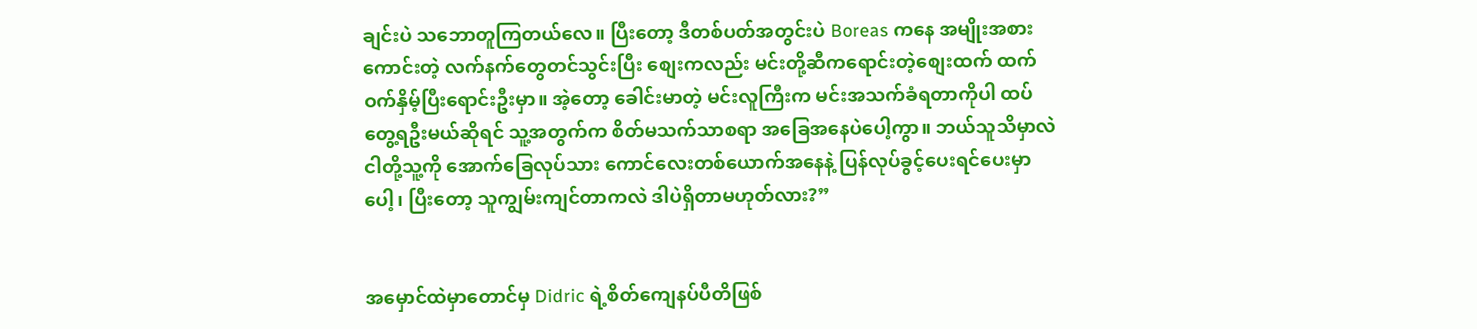ချင်းပဲ သဘောတူကြတယ်လေ။ ပြီးတော့ ဒီတစ်ပတ်အတွင်းပဲ Boreas ကနေ အမျိုးအစားကောင်းတဲ့ လက်နက်တွေတင်သွင်းပြီး စျေးကလည်း မင်းတို့ဆီကရောင်းတဲ့စျေးထက် ထက်ဝက်နှိမ့်ပြီးရောင်းဦးမှာ။ အဲ့တော့ ခေါင်းမာတဲ့ မင်းလူကြီးက မင်းအသက်ခံရတာကိုပါ ထပ်တွေ့ရဦးမယ်ဆိုရင် သူ့အတွက်က စိတ်မသက်သာစရာ အခြေအနေပဲပေါ့ကွာ။ ဘယ်သူသိမှာလဲ ငါတို့သူ့ကို အောက်ခြေလုပ်သား ကောင်လေးတစ်ယောက်အနေနဲ့ ပြန်လုပ်ခွင့်ပေးရင်ပေးမှာပေါ့၊ ပြီးတော့ သူကျွမ်းကျင်တာကလဲ ဒါပဲရှိတာမဟုတ်လား?”


အမှောင်ထဲမှာတောင်မှ Didric ရဲ့စိတ်ကျေနပ်ပီတိဖြစ်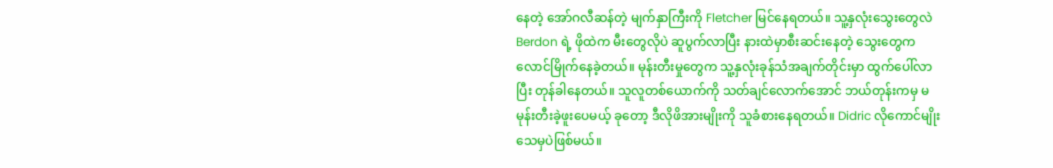နေတဲ့ အော်ဂလီဆန်တဲ့ မျက်နှာကြီးကို Fletcher မြင်နေရတယ်။ သူ့နှလုံးသွေးတွေလဲ Berdon ရဲ့ ဖိုထဲက မီးတွေလိုပဲ ဆူပွက်လာပြီး နားထဲမှာစီးဆင်းနေတဲ့ သွေးတွေက လောင်မြိုက်နေခဲ့တယ်။ မုန်းတီးမှုတွေက သူ့နှလုံးခုန်သံအချက်တိုင်းမှာ ထွက်ပေါ်လာပြီး တုန်ခါနေတယ်။ သူလူတစ်ယောက်ကို သတ်ချင်လောက်အောင် ဘယ်တုန်းကမှ မမုန်းတီးခဲ့ဖူးပေမယ့် ခုတော့ ဒီလိုဖိအားမျိုးကို သူခံစားနေရတယ်။ Didric လိုကောင်မျိုး သေမှပဲဖြစ်မယ်။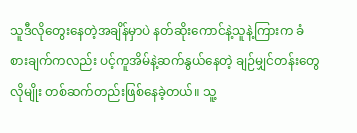သူဒီလိုတွေးနေတဲ့အချိန်မှာပဲ နတ်ဆိုးကောင်နဲ့သူနဲ့ကြားက ခံစားချက်ကလည်း ပင့်ကူအိမ်နဲ့ဆက်နွယ်နေတဲ့ ချဉ်မျှင်တန်းတွေလိုမျိုး တစ်ဆက်တည်းဖြစ်နေခဲ့တယ်။ သူ့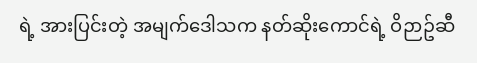ရဲ့ အားပြင်းတဲ့ အမျက်ဒေါသက နတ်ဆိုးကောင်ရဲ့ ဝိဉာဥ်ဆီ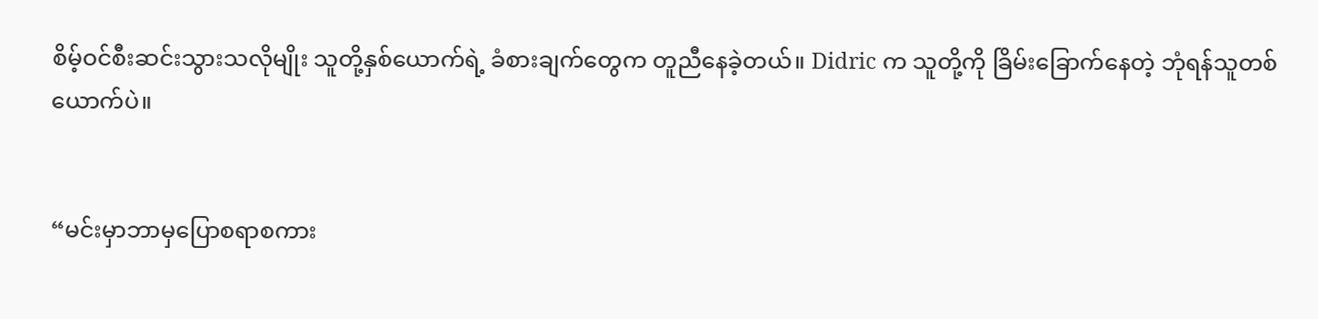စိမ့်ဝင်စီးဆင်းသွားသလိုမျိုး သူတို့နှစ်ယောက်ရဲ့ ခံစားချက်တွေက တူညီနေခဲ့တယ်။ Didric က သူတို့ကို ခြိမ်းခြောက်နေတဲ့ ဘုံရန်သူတစ်ယောက်ပဲ။


“မင်းမှာဘာမှပြောစရာစကား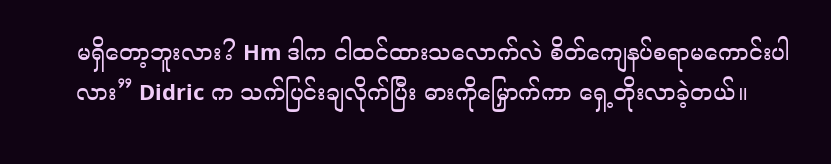မရှိတော့ဘူးလား? Hm ဒါက ငါထင်ထားသလောက်လဲ စိတ်ကျေနပ်စရာမကောင်းပါလား” Didric က သက်ပြင်းချလိုက်ပြီး ဓားကိုမြှောက်ကာ ရှေ့တိုးလာခဲ့တယ်။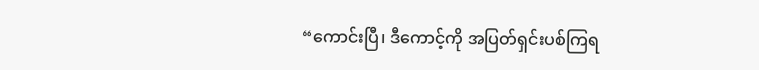“ကောင်းပြီ၊ ဒီကောင့်ကို အပြတ်ရှင်းပစ်ကြရ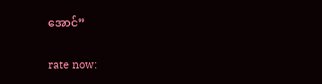အောင်”


rate now: